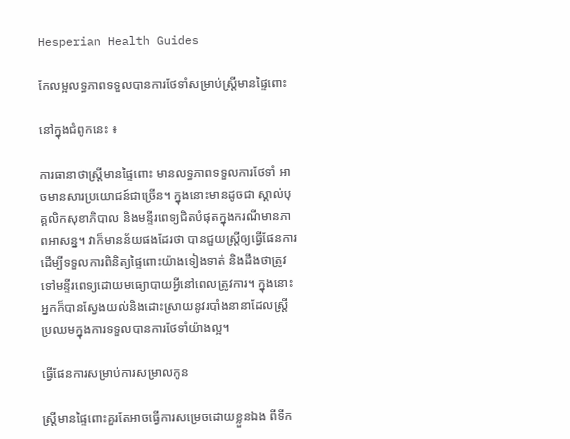Hesperian Health Guides

កែលម្អលទ្ធភាពទទួលបានការថែទាំសម្រាប់ស្ត្រីមានផ្ទៃពោះ

នៅក្នុងជំពូកនេះ ៖

ការធានាថាស្ត្រីមានផ្ទៃពោះ មានលទ្ធភាពទទួលការថែទាំ អាចមានសារប្រយោជន៍ជាច្រើន។ ក្នុងនោះមានដូចជា ស្គាល់បុគ្គលិកសុខាភិបាល និងមន្ទីរពេទ្យជិតបំផុតក្នុងករណីមានភាពអាសន្ន។ វាក៏មានន័យផងដែរថា បានជួយស្ត្រីឲ្យធ្វើផែនការដើម្បីទទួលការពិនិត្យផ្ទៃពោះយ៉ាងទៀងទាត់ និងដឹងថាត្រូវទៅមន្ទីរពេទ្យដោយមធ្យោបាយអ្វីនៅពេលត្រូវការ។ ក្នុងនោះអ្នកក៏បានស្វែងយល់និងដោះស្រាយនូវរបាំងនានាដែលស្ត្រីប្រឈមក្នុងការទទួលបានការថែទាំយ៉ាងល្អ។

ធ្វើផែនការសម្រាប់ការសម្រាលកូន

ស្ត្រីមានផ្ទៃពោះគួរតែអាចធ្វើការសម្រេចដោយខ្លួនឯង ពីទីក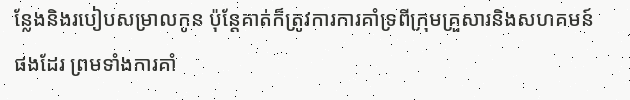ន្លែងនិងរបៀបសម្រាលកូន ប៉ុន្តែគាត់ក៏ត្រូវការការគាំទ្រពីក្រុមគ្រួសារនិងសហគមន៍ផងដែរ ព្រមទាំងការគាំ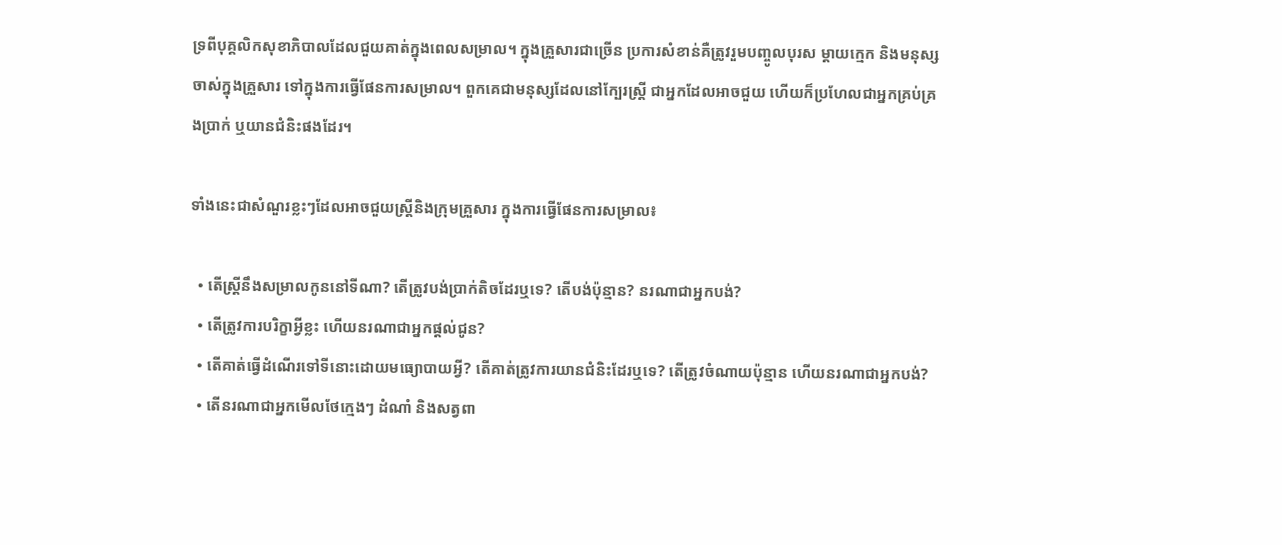ទ្រពីបុគ្គលិកសុខាភិបាលដែលជួយគាត់ក្នុងពេលសម្រាល។ ក្នុងគ្រួសារជាច្រើន ប្រការសំខាន់គឺត្រូវរួមបញ្ចូលបុរស ម្តាយក្មេក និងមនុស្សចាស់ក្នុងគ្រួសារ ទៅក្នុងការធ្វើផែនការសម្រាល។ ពួកគេជាមនុស្សដែលនៅក្បែរស្ត្រី ជាអ្នកដែលអាចជួយ ហើយក៏ប្រហែលជាអ្នកគ្រប់គ្រងប្រាក់ ឬយានជំនិះផងដែរ។

ទាំងនេះជាសំណួរខ្លះៗដែលអាចជួយស្ត្រីនិងក្រុមគ្រួសារ ក្នុងការធ្វើផែនការសម្រាល៖

  • តើស្ត្រីនឹងសម្រាលកូននៅទីណា? តើត្រូវបង់ប្រាក់តិចដែរឬទេ? តើបង់ប៉ុន្មាន? នរណាជាអ្នកបង់?
  • តើត្រូវការបរិក្ខាអ្វីខ្លះ ហើយនរណាជាអ្នកផ្តល់ជូន?
  • តើគាត់ធ្វើដំណើរទៅទីនោះដោយមធ្យោបាយអ្វី? តើគាត់ត្រូវការយានជំនិះដែរឬទេ? តើត្រូវចំណាយប៉ុន្មាន ហើយនរណាជាអ្នកបង់?
  • តើនរណាជាអ្នកមើលថែក្មេងៗ ដំណាំ និងសត្វពា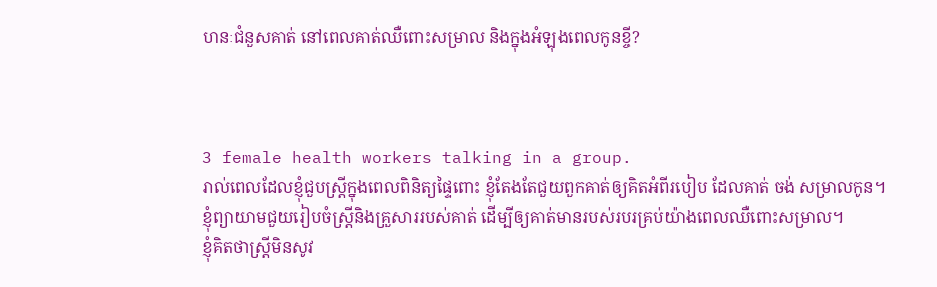ហនៈជំនួសគាត់ នៅពេលគាត់ឈឺពោះសម្រាល និងក្នុងអំឡុងពេលកូនខ្ចី?



3 female health workers talking in a group.
រាល់ពេលដែលខ្ញុំជួបស្ត្រីក្នុងពេលពិនិត្យផ្ទៃពោះ ខ្ញុំតែងតែជួយពួកគាត់ឲ្យគិតអំពីរបៀប ដែលគាត់ ចង់ សម្រាលកូន។
ខ្ញុំព្យាយាមជួយរៀបចំស្ត្រីនិងគ្រួសាររបស់គាត់ ដើម្បីឲ្យគាត់មានរបស់របរគ្រប់យ៉ាងពេលឈឺពោះសម្រាល។
ខ្ញុំគិតថាស្ត្រីមិនសូវ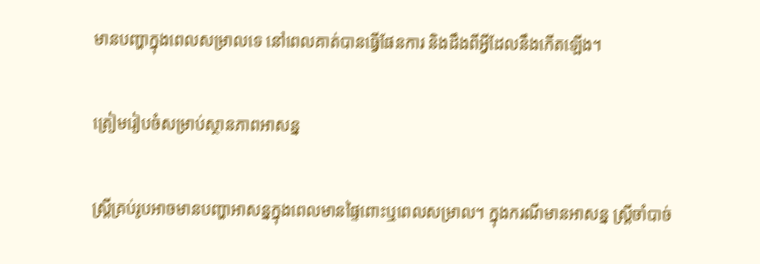មានបញ្ហាក្នុងពេលសម្រាលទេ នៅពេលគាត់បានធ្វើផែនការ និងដឹងពីអ្វីដែលនឹងកើតឡើង។

ត្រៀមរៀបចំសម្រាប់ស្ថានភាពអាសន្ន

ស្ត្រីគ្រប់រូបអាចមានបញ្ហាអាសន្នក្នុងពេលមានផ្ទៃពោះឬពេលសម្រាល។ ក្នុងករណីមានអាសន្ន ស្ត្រីចាំបាច់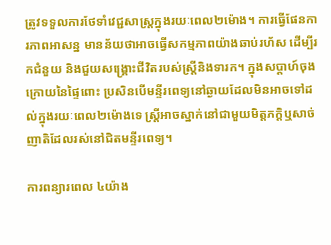ត្រូវទទួលការថែទាំវេជ្ជសាស្ត្រក្នុងរយៈពេល២ម៉ោង។ ការធ្វើផែនការភាពអាសន្ន មានន័យថាអាចធ្វើសកម្មភាពយ៉ាងឆាប់រហ័ស ដើម្បីរកជំនួយ និងជួយសង្គ្រោះជីវិតរបស់ស្ត្រីនិងទារក។ ក្នុងសប្តាហ៍ចុងក្រោយនៃផ្ទៃពោះ ប្រសិនបើមន្ទីរពេទ្យនៅឆ្ងាយដែលមិនអាចទៅដល់ក្នុងរយៈពេល២ម៉ោងទេ ស្ត្រីអាចស្នាក់នៅជាមួយមិត្តភក្តិឬសាច់ញាតិដែលរស់នៅជិតមន្ទីរពេទ្យ។

ការពន្យារពេល ៤យ៉ាង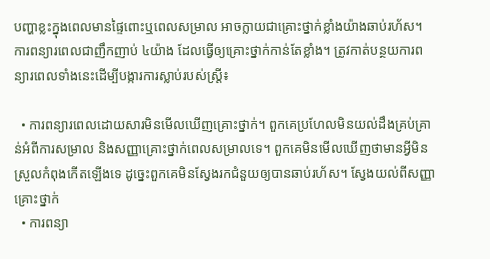បញ្ហាខ្លះក្នុងពេលមានផ្ទៃពោះឬពេលសម្រាល អាចក្លាយជាគ្រោះថ្នាក់ខ្លាំងយ៉ាងឆាប់រហ័ស។ ការពន្យារពេលជាញឹកញាប់ ៤យ៉ាង ដែលធ្វើឲ្យគ្រោះថ្នាក់កាន់តែខ្លាំង។ ត្រូវកាត់បន្ថយការពន្យារពេលទាំងនេះដើម្បីបង្ការការស្លាប់របស់ស្ត្រី៖

  • ការពន្យារពេលដោយសារមិនមើលឃើញគ្រោះថ្នាក់។ ពួកគេប្រហែលមិនយល់ដឹងគ្រប់គ្រាន់អំពីការសម្រាល និងសញ្ញាគ្រោះថ្នាក់ពេលសម្រាលទេ។ ពួកគេមិនមើលឃើញថាមានអ្វីមិនស្រួលកំពុងកើតឡើងទេ ដូច្នេះពួកគេមិនស្វែងរកជំនួយឲ្យបានឆាប់រហ័ស។ ស្វែងយល់ពីសញ្ញាគ្រោះថ្នាក់
  • ការពន្យា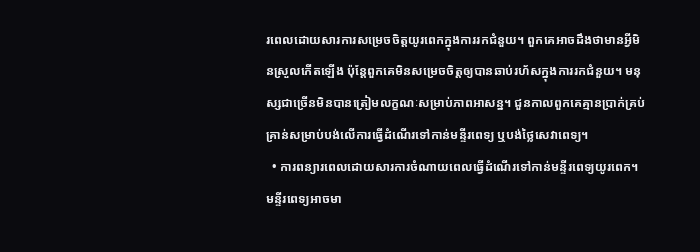រពេលដោយសារការសម្រេចចិត្តយូរពេកក្នុងការរកជំនួយ។ ពួកគេអាចដឹងថាមានអ្វីមិនស្រួលកើតឡើង ប៉ុន្តែពួកគេមិនសម្រេចចិត្តឲ្យបានឆាប់រហ័សក្នុងការរកជំនួយ។ មនុស្សជាច្រើនមិនបានត្រៀមលក្ខណៈសម្រាប់ភាពអាសន្ន។ ជួនកាលពួកគេគ្មានប្រាក់គ្រប់គ្រាន់សម្រាប់បង់លើការធ្វើដំណើរទៅកាន់មន្ទីរពេទ្យ ឬបង់ថ្លៃសេវាពេទ្យ។
  • ការពន្យារពេលដោយសារការចំណាយពេលធ្វើដំណើរទៅកាន់មន្ទីរពេទ្យយូរពេក។ មន្ទីរពេទ្យអាចមា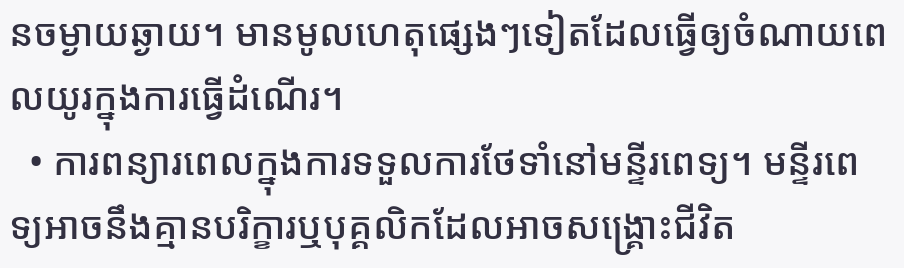នចម្ងាយឆ្ងាយ។ មានមូលហេតុផ្សេងៗទៀតដែលធ្វើឲ្យចំណាយពេលយូរក្នុងការធ្វើដំណើរ។
  • ការពន្យារពេលក្នុងការទទួលការថែទាំនៅមន្ទីរពេទ្យ។ មន្ទីរពេទ្យអាចនឹងគ្មានបរិក្ខារឬបុគ្គលិកដែលអាចសង្គ្រោះជីវិត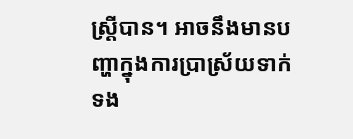ស្ត្រីបាន។ អាចនឹងមានបញ្ហាក្នុងការប្រាស្រ័យទាក់ទង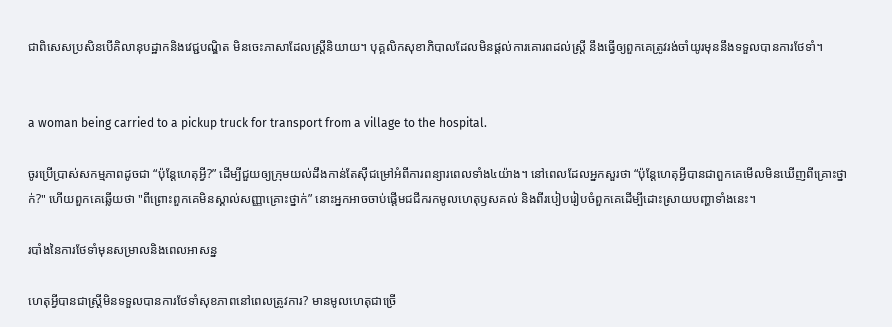ជាពិសេសប្រសិនបើគិលានុបដ្ឋាកនិងវេជ្ជបណ្ឌិត មិនចេះភាសាដែលស្ត្រីនិយាយ។ បុគ្គលិកសុខាភិបាលដែលមិនផ្តល់ការគោរពដល់ស្ត្រី នឹងធ្វើឲ្យពួកគេត្រូវរង់ចាំយូរមុននឹងទទួលបានការថែទាំ។


a woman being carried to a pickup truck for transport from a village to the hospital.

ចូរប្រើប្រាស់សកម្មភាពដូចជា “ប៉ុន្តែហេតុអ្វី?” ដើម្បីជួយឲ្យក្រុមយល់ដឹងកាន់តែស៊ីជម្រៅអំពីការពន្យារពេលទាំង៤យ៉ាង។ នៅពេលដែលអ្នកសួរថា “ប៉ុន្តែហេតុអ្វីបានជាពួកគេមើលមិនឃើញពីគ្រោះថ្នាក់?" ហើយពួកគេឆ្លើយថា "ពីព្រោះពួកគេមិនស្គាល់សញ្ញាគ្រោះថ្នាក់” នោះអ្នកអាចចាប់ផ្តើមជជីករកមូលហេតុឫសគល់ និងពីរបៀបរៀបចំពួកគេដើម្បីដោះស្រាយបញ្ហាទាំងនេះ។

របាំងនៃការថែទាំមុនសម្រាលនិងពេលអាសន្ន

ហេតុអ្វីបានជាស្ត្រីមិនទទួលបានការថែទាំសុខភាពនៅពេលត្រូវការ? មានមូលហេតុជាច្រើ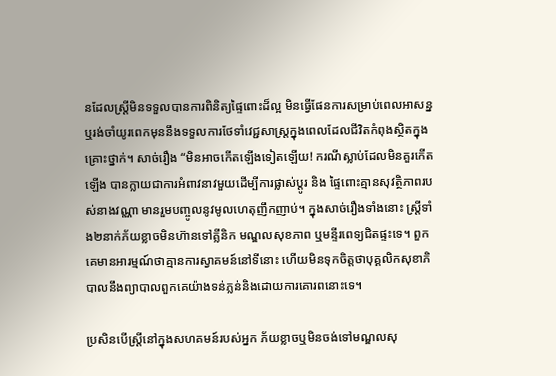នដែលស្ត្រីមិនទទួលបានការពិនិត្យផ្ទៃពោះដ៏ល្អ មិនធ្វើផែនការសម្រាប់ពេលអាសន្ន ឬរង់ចាំយូរពេកមុននឹងទទួលការថែទាំវេជ្ជសាស្ត្រក្នុងពេលដែលជីវិតកំពុងស្ថិតក្នុងគ្រោះថ្នាក់។ សាច់រឿង “មិនអាចកើតឡើងទៀតឡើយ! ករណីស្លាប់ដែលមិនគួរកើតឡើង បានក្លាយជាការអំពាវនាវមួយដើម្បីការផ្លាស់ប្តូរ និង ផ្ទៃពោះគ្មានសុវត្ថិភាពរបស់នាងវណ្ណា មានរួមបញ្ចូលនូវមូលហេតុញឹកញាប់។ ក្នុងសាច់រឿងទាំងនោះ ស្ត្រីទាំង២នាក់ភ័យខ្លាចមិនហ៊ានទៅគ្លីនិក មណ្ឌលសុខភាព ឬមន្ទីរពេទ្យជិតផ្ទះទេ។ ពួកគេមានអារម្មណ៍ថាគ្មានការស្វាគមន៍នៅទីនោះ ហើយមិនទុកចិត្តថាបុគ្គលិកសុខាភិបាលនឹងព្យាបាលពួកគេយ៉ាងទន់ភ្លន់និងដោយការគោរពនោះទេ។

ប្រសិនបើស្ត្រីនៅក្នុងសហគមន៍របស់អ្នក ភ័យខ្លាចឬមិនចង់ទៅមណ្ឌលសុ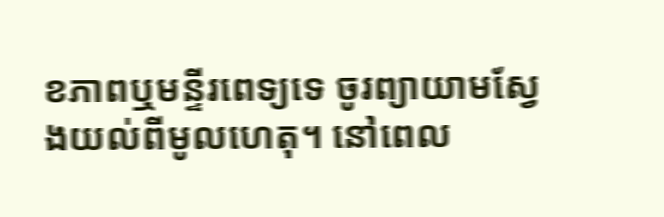ខភាពឬមន្ទីរពេទ្យទេ ចូរព្យាយាមស្វែងយល់ពីមូលហេតុ។ នៅពេល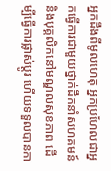អ្នកដឹងពីមូលហេតុ អ្នកប្រហែលជាអ្នកធ្វើការជាមួយថ្នាក់ដឹកនាំសហគមន៍ និងបុគ្គលិកនៅមណ្ឌលសុខភាព ដើម្បីធ្វើការផ្លាស់ប្តូរ ហើយទទួលបានកា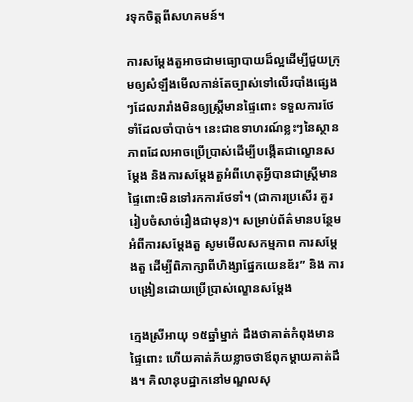រទុកចិត្តពីសហគមន៍។

ការសម្តែងតួអាចជាមធ្យោបាយដ៏ល្អដើម្បីជួយក្រុមឲ្យសំឡឹងមើលកាន់តែច្បាស់ទៅលើរបាំងផ្សេងៗដែលរារាំងមិនឲ្យស្ត្រីមានផ្ទៃពោះ ទទួលការថែទាំដែលចាំបាច់។ នេះជាឧទាហរណ៍ខ្លះៗនៃស្ថានភាពដែលអាចប្រើប្រាស់ដើម្បីបង្កើតជាល្ខោនសម្តែង និងការសម្តែងតួអំពីហេតុអ្វីបានជាស្ត្រីមានផ្ទៃពោះមិនទៅរកការថែទាំ។ (ជាការប្រសើរ គួររៀបចំសាច់រឿងជាមុន)។ សម្រាប់ព័ត៌មានបន្ថែមអំពីការសម្តែងតួ សូមមើលសកម្មភាព ការសម្តែងតួ ដើម្បីពិភាក្សាពីហិង្សាផ្នែកយេនឌ័រ” និង ការបង្រៀនដោយប្រើប្រាស់ល្ខោនសម្តែង

ក្មេងស្រីអាយុ ១៥ឆ្នាំម្នាក់ ដឹងថាគាត់កំពុងមានផ្ទៃពោះ ហើយគាត់ភ័យខ្លាចថាឪពុកម្តាយគាត់ដឹង។ គិលានុបដ្ឋាកនៅមណ្ឌលសុ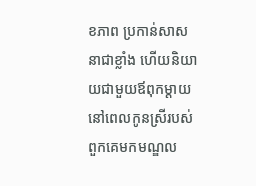ខភាព ប្រកាន់សាសនាជាខ្លាំង ហើយនិយាយជាមួយឪពុកម្តាយនៅពេលកូនស្រីរបស់ពួកគេមកមណ្ឌល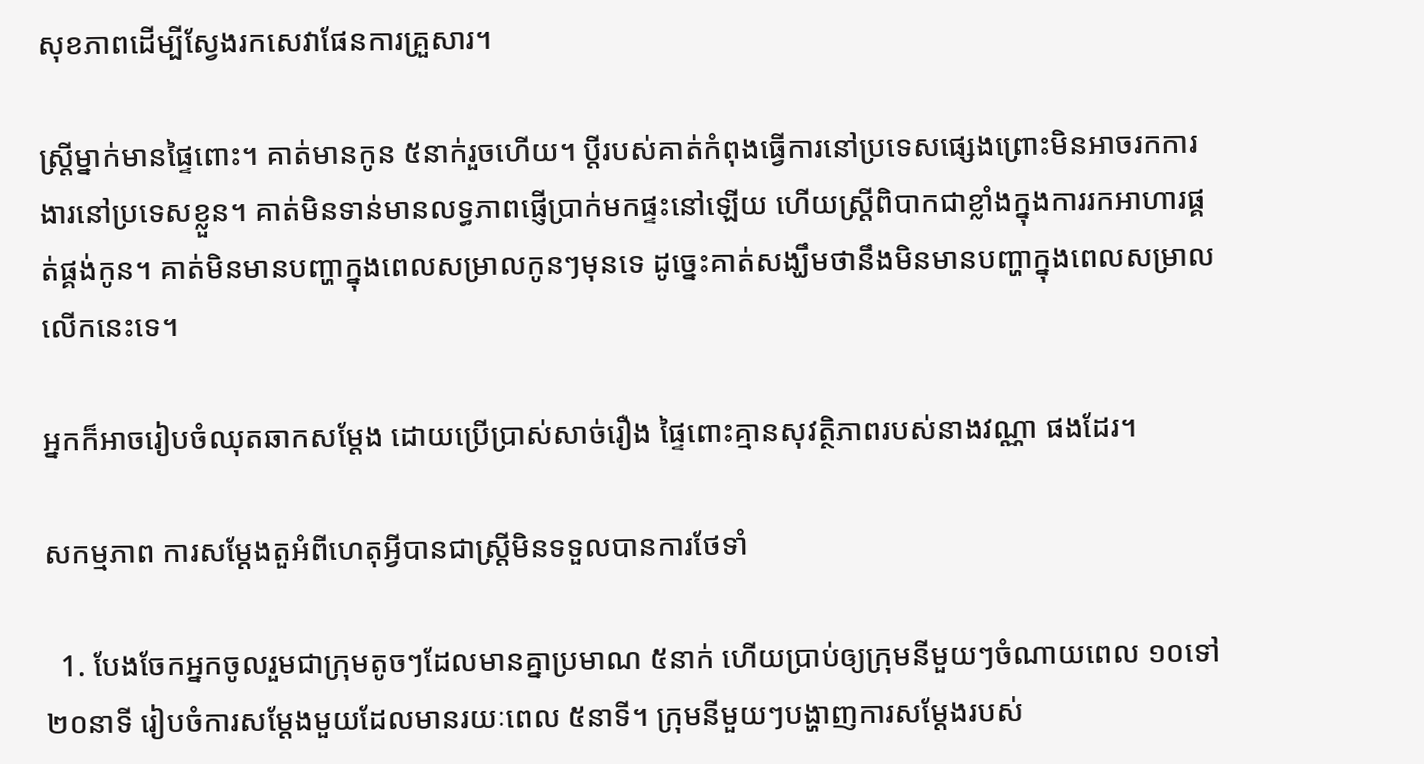សុខភាពដើម្បីស្វែងរកសេវាផែនការគ្រួសារ។

ស្ត្រីម្នាក់មានផ្ទៃពោះ។ គាត់មានកូន ៥នាក់រួចហើយ។ ប្តីរបស់គាត់កំពុងធ្វើការនៅប្រទេសផ្សេងព្រោះមិនអាចរកការងារនៅប្រទេសខ្លួន។ គាត់មិនទាន់មានលទ្ធភាពផ្ញើប្រាក់មកផ្ទះនៅឡើយ ហើយស្ត្រីពិបាកជាខ្លាំងក្នុងការរកអាហារផ្គត់ផ្គង់កូន។ គាត់មិនមានបញ្ហាក្នុងពេលសម្រាលកូនៗមុនទេ ដូច្នេះគាត់សង្ឃឹមថានឹងមិនមានបញ្ហាក្នុងពេលសម្រាលលើកនេះទេ។

អ្នកក៏អាចរៀបចំឈុតឆាកសម្តែង ដោយប្រើប្រាស់សាច់រឿង ផ្ទៃពោះគ្មានសុវត្ថិភាពរបស់នាងវណ្ណា ផងដែរ។

សកម្មភាព ការសម្តែងតួអំពីហេតុអ្វីបានជាស្ត្រីមិនទទួលបានការថែទាំ

  1. បែងចែកអ្នកចូលរួមជាក្រុមតូចៗដែលមានគ្នាប្រមាណ ៥នាក់ ហើយប្រាប់ឲ្យក្រុមនីមួយៗចំណាយពេល ១០ទៅ២០នាទី រៀបចំការសម្តែងមួយដែលមានរយៈពេល ៥នាទី។ ក្រុមនីមួយៗបង្ហាញការសម្តែងរបស់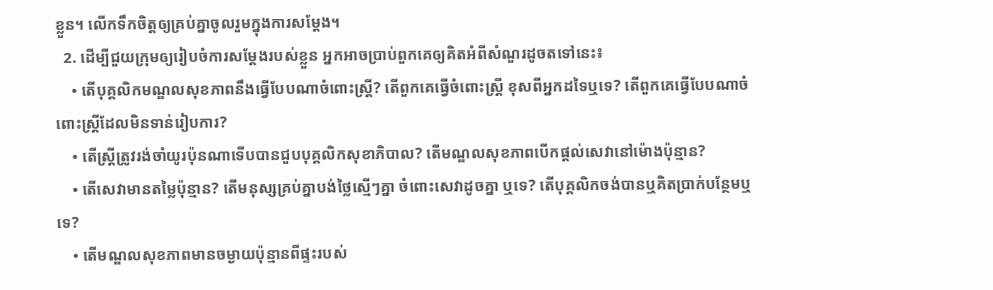ខ្លួន។ លើកទឹកចិត្តឲ្យគ្រប់គ្នាចូលរួមក្នុងការសម្តែង។
  2. ដើម្បីជួយក្រុមឲ្យរៀបចំការសម្តែងរបស់ខ្លួន អ្នកអាចប្រាប់ពួកគេឲ្យគិតអំពីសំណួរដូចតទៅនេះ៖
    • តើបុគ្គលិកមណ្ឌលសុខភាពនឹងធ្វើបែបណាចំពោះស្ត្រី? តើពួកគេធ្វើចំពោះស្ត្រី ខុសពីអ្នកដទៃឬទេ? តើពួកគេធ្វើបែបណាចំពោះស្ត្រីដែលមិនទាន់រៀបការ?
    • តើស្ត្រីត្រូវរង់ចាំយូរប៉ុនណាទើបបានជួបបុគ្គលិកសុខាភិបាល? តើមណ្ឌលសុខភាពបើកផ្តល់សេវានៅម៉ោងប៉ុន្មាន?
    • តើសេវាមានតម្លៃប៉ុន្មាន? តើមនុស្សគ្រប់គ្នាបង់ថ្លៃស្មើៗគ្នា ចំពោះសេវាដូចគ្នា ឬទេ? តើបុគ្គលិកចង់បានឬគិតប្រាក់បន្ថែមឬទេ?
    • តើមណ្ឌលសុខភាពមានចម្ងាយប៉ុន្មានពីផ្ទះរបស់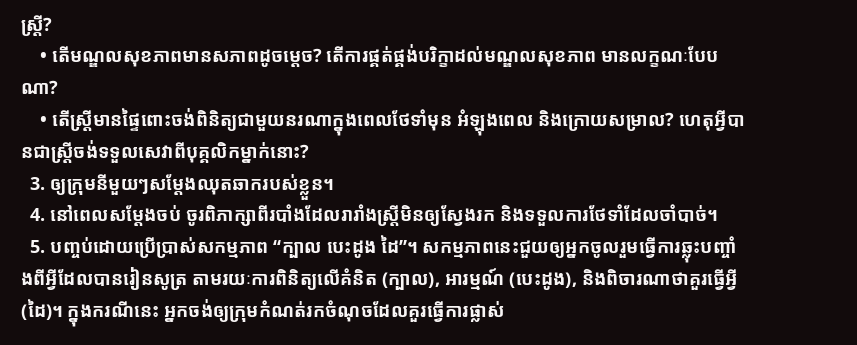ស្ត្រី?
    • តើមណ្ឌលសុខភាពមានសភាពដូចម្តេច? តើការផ្គត់ផ្គង់បរិក្ខាដល់មណ្ឌលសុខភាព មានលក្ខណៈបែបណា?
    • តើស្ត្រីមានផ្ទៃពោះចង់ពិនិត្យជាមួយនរណាក្នុងពេលថែទាំមុន អំឡុងពេល និងក្រោយសម្រាល? ហេតុអ្វីបានជាស្ត្រីចង់ទទួលសេវាពីបុគ្គលិកម្នាក់នោះ?
  3. ឲ្យក្រុមនីមួយៗសម្តែងឈុតឆាករបស់ខ្លួន។
  4. នៅពេលសម្តែងចប់ ចូរពិភាក្សាពីរបាំងដែលរារាំងស្ត្រីមិនឲ្យស្វែងរក និងទទួលការថែទាំដែលចាំបាច់។
  5. បញ្ចប់ដោយប្រើប្រាស់សកម្មភាព “ក្បាល បេះដូង ដៃ”។ សកម្មភាពនេះជួយឲ្យអ្នកចូលរួមធ្វើការឆ្លុះបញ្ចាំងពីអ្វីដែលបានរៀនសូត្រ តាមរយៈការពិនិត្យលើគំនិត (ក្បាល), អារម្មណ៍ (បេះដូង), និងពិចារណាថាគួរធ្វើអ្វី (ដៃ)។ ក្នុងករណីនេះ អ្នកចង់ឲ្យក្រុមកំណត់រកចំណុចដែលគួរធ្វើការផ្លាស់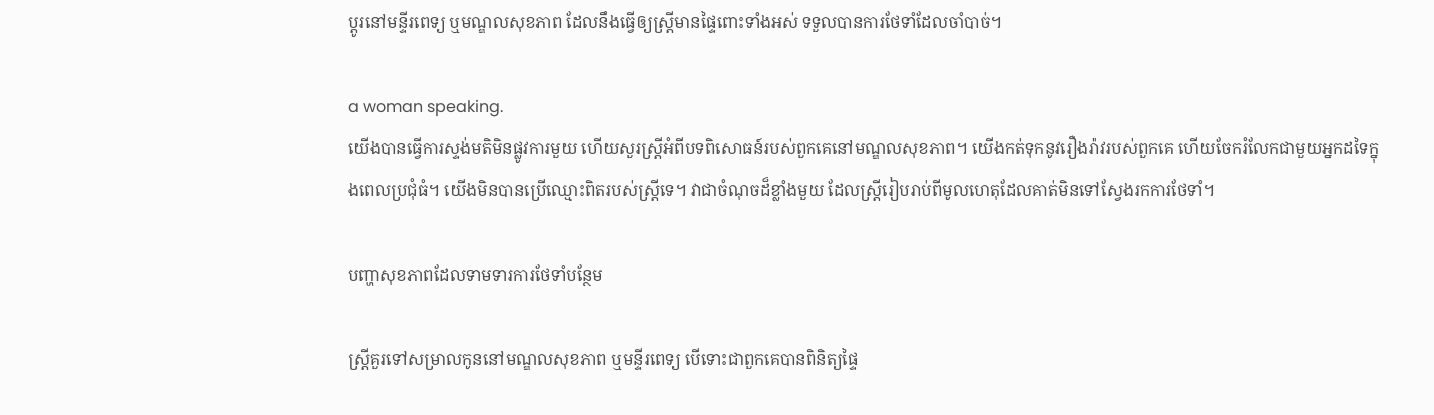ប្តូរនៅមន្ទីរពេទ្យ ឬមណ្ឌលសុខភាព ដែលនឹងធ្វើឲ្យស្ត្រីមានផ្ទៃពោះទាំងអស់ ទទួលបានការថែទាំដែលចាំបាច់។

a woman speaking.
យើងបានធ្វើការស្ទង់មតិមិនផ្លូវការមួយ ហើយសួរស្ត្រីអំពីបទពិសោធន៍របស់ពួកគេនៅមណ្ឌលសុខភាព។ យើងកត់ទុកនូវរឿងរ៉ាវរបស់ពួកគេ ហើយចែករំលែកជាមួយអ្នកដទៃក្នុងពេលប្រជុំធំ។ យើងមិនបានប្រើឈ្មោះពិតរបស់ស្ត្រីទេ។ វាជាចំណុចដ៏ខ្លាំងមួយ ដែលស្ត្រីរៀបរាប់ពីមូលហេតុដែលគាត់មិនទៅស្វែងរកការថែទាំ។

បញ្ហាសុខភាពដែលទាមទារការថែទាំបន្ថែម

ស្ត្រីគួរទៅសម្រាលកូននៅមណ្ឌលសុខភាព ឬមន្ទីរពេទ្យ បើទោះជាពួកគេបានពិនិត្យផ្ទៃ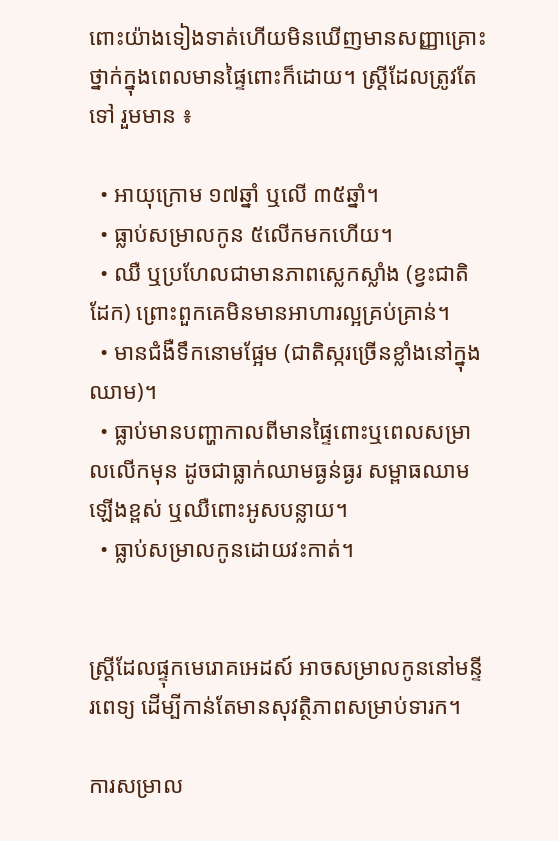ពោះយ៉ាងទៀងទាត់ហើយមិនឃើញមានសញ្ញាគ្រោះថ្នាក់ក្នុងពេលមានផ្ទៃពោះក៏ដោយ។ ស្ត្រីដែលត្រូវតែទៅ រួមមាន ៖

  • អាយុក្រោម ១៧ឆ្នាំ ឬលើ ៣៥ឆ្នាំ។
  • ធ្លាប់សម្រាលកូន ៥លើកមកហើយ។
  • ឈឺ ឬប្រហែលជាមានភាពស្លេកស្លាំង (ខ្វះជាតិដែក) ព្រោះពួកគេមិនមានអាហារល្អគ្រប់គ្រាន់។
  • មានជំងឺទឹកនោមផ្អែម (ជាតិស្ករច្រើនខ្លាំងនៅក្នុងឈាម)។
  • ធ្លាប់មានបញ្ហាកាលពីមានផ្ទៃពោះឬពេលសម្រាលលើកមុន ដូចជាធ្លាក់ឈាមធ្ងន់ធ្ងរ សម្ពាធឈាមឡើងខ្ពស់ ឬឈឺពោះអូសបន្លាយ។
  • ធ្លាប់សម្រាលកូនដោយវះកាត់។


ស្ត្រីដែលផ្ទុកមេរោគអេដស៍ អាចសម្រាលកូននៅមន្ទីរពេទ្យ ដើម្បីកាន់តែមានសុវត្ថិភាពសម្រាប់ទារក។

ការសម្រាល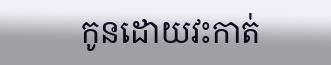កូនដោយវះកាត់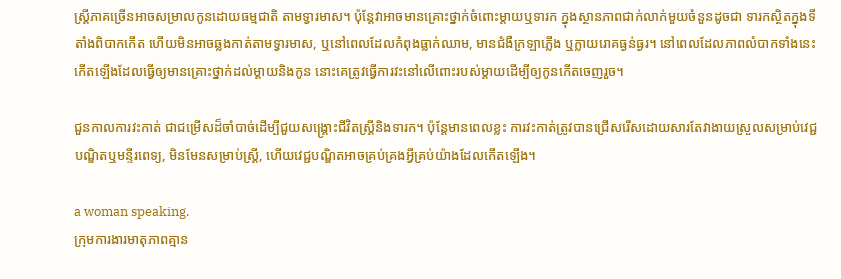ស្ត្រីភាគច្រើនអាចសម្រាលកូនដោយធម្មជាតិ តាមទ្វារមាស។ ប៉ុន្តែវាអាចមានគ្រោះថ្នាក់ចំពោះម្តាយឬទារក ក្នុងស្ថានភាពជាក់លាក់មួយចំនួនដូចជា ទារកស្ថិតក្នុងទីតាំងពិបាកកើត ហើយមិនអាចឆ្លងកាត់តាមទ្វារមាស, ឬនៅពេលដែលកំពុងធ្លាក់ឈាម, មានជំងឺក្រឡាភ្លើង ឬក្លាយរោគធ្ងន់ធ្ងរ។ នៅពេលដែលភាពលំបាកទាំងនេះកើតឡើងដែលធ្វើឲ្យមានគ្រោះថ្នាក់ដល់ម្តាយនិងកូន នោះគេត្រូវធ្វើការវះនៅលើពោះរបស់ម្តាយដើម្បីឲ្យកូនកើតចេញរួច។

ជួនកាលការវះកាត់ ជាជម្រើសដ៏ចាំបាច់ដើម្បីជួយសង្គ្រោះជីវិតស្ត្រីនិងទារក។ ប៉ុន្តែមានពេលខ្លះ ការវះកាត់ត្រូវបានជ្រើសរើសដោយសារតែវាងាយស្រួលសម្រាប់វេជ្ជបណ្ឌិតឬមន្ទីរពេទ្យ, មិនមែនសម្រាប់ស្ត្រី, ហើយវេជ្ជបណ្ឌិតអាចគ្រប់គ្រងអ្វីគ្រប់យ៉ាងដែលកើតឡើង។

a woman speaking.
ក្រុមការងារមាតុភាពគ្មាន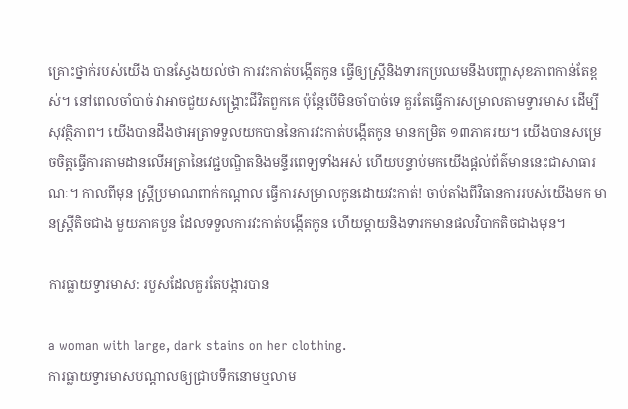គ្រោះថ្នាក់របស់យើង បានស្វែងយល់ថា ការវះកាត់បង្កើតកូន ធ្វើឲ្យស្ត្រីនិងទារកប្រឈមនឹងបញ្ហាសុខភាពកាន់តែខ្ពស់។ នៅពេលចាំបាច់ វាអាចជួយសង្គ្រោះជីវិតពួកគេ ប៉ុន្តែបើមិនចាំបាច់ទេ គួរតែធ្វើការសម្រាលតាមទ្វារមាស ដើម្បីសុវត្ថិភាព។ យើងបានដឹងថាអត្រាទទួលយកបាននៃការវះកាត់បង្កើតកូន មានកម្រិត ១៣ភាគរយ។ យើងបានសម្រេចចិត្តធ្វើការតាមដានលើអត្រានៃវេជ្ជបណ្ឌិតនិងមន្ទីរពេទ្យទាំងអស់ ហើយបន្ទាប់មកយើងផ្តល់ព័ត៌មាននេះជាសាធារណៈ។ កាលពីមុន ស្ត្រីប្រមាណពាក់កណ្តាល ធ្វើការសម្រាលកូនដោយវះកាត់! ចាប់តាំងពីវិធានការរបស់យើងមក មានស្ត្រីតិចជាង មួយភាគបួន ដែលទទួលការវះកាត់បង្កើតកូន ហើយម្តាយនិងទារកមានផលវិបាកតិចជាងមុន។

ការធ្លាយទ្វារមាស: របួសដែលគួរតែបង្ការបាន

a woman with large, dark stains on her clothing.
ការធ្លាយទ្វារមាសបណ្តាលឲ្យជ្រាបទឹកនោមឬលាម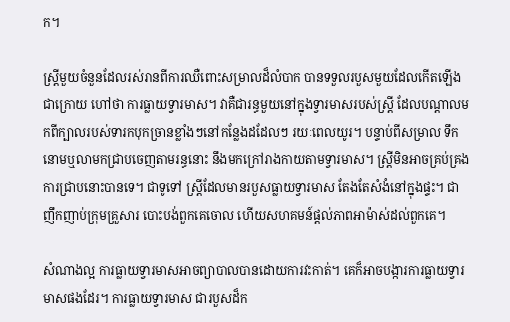ក។

ស្ត្រីមួយចំនួនដែលរស់រានពីការឈឺពោះសម្រាលដ៏លំបាក បានទទួលរបួសមួយដែលកើតឡើងជាក្រោយ ហៅថា ការធ្លាយទ្វារមាស។ វាគឺជារន្ធមួយនៅក្នុងទ្វារមាសរបស់ស្ត្រី ដែលបណ្តាលមកពីក្បាលរបស់ទារកបុកច្រានខ្លាំងៗនៅកន្លែងដដែលៗ រយៈពេលយូរ។ បន្ទាប់ពីសម្រាល ទឹកនោមឬលាមកជ្រាបចេញតាមរន្ធនោះ នឹងមកក្រៅរាងកាយតាមទ្វារមាស។ ស្ត្រីមិនអាចគ្រប់គ្រងការជ្រាបនោះបានទេ។ ជាទូទៅ ស្ត្រីដែលមានរបួសធ្លាយទ្វារមាស តែងតែសំងំនៅក្នុងផ្ទះ។ ជាញឹកញាប់ក្រុមគ្រួសារ បោះបង់ពួកគេចោល ហើយសហគមន៍ផ្តល់ភាពអាម៉ាស់ដល់ពួកគេ។

សំណាងល្អ ការធ្លាយទ្វារមាសអាចព្យាបាលបានដោយការវះកាត់។ គេក៏អាចបង្ការការធ្លាយទ្វារមាសផងដែរ។ ការធ្លាយទ្វារមាស ជារបួសដ៏ក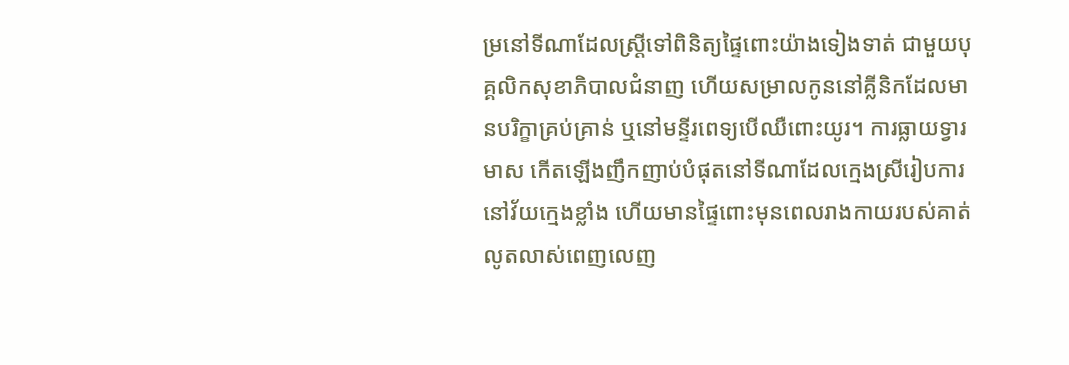ម្រនៅទីណាដែលស្ត្រីទៅពិនិត្យផ្ទៃពោះយ៉ាងទៀងទាត់ ជាមួយបុគ្គលិកសុខាភិបាលជំនាញ ហើយសម្រាលកូននៅគ្លីនិកដែលមានបរិក្ខាគ្រប់គ្រាន់ ឬនៅមន្ទីរពេទ្យបើឈឺពោះយូរ។ ការធ្លាយទ្វារមាស កើតឡើងញឹកញាប់បំផុតនៅទីណាដែលក្មេងស្រីរៀបការនៅវ័យក្មេងខ្លាំង ហើយមានផ្ទៃពោះមុនពេលរាងកាយរបស់គាត់លូតលាស់ពេញលេញ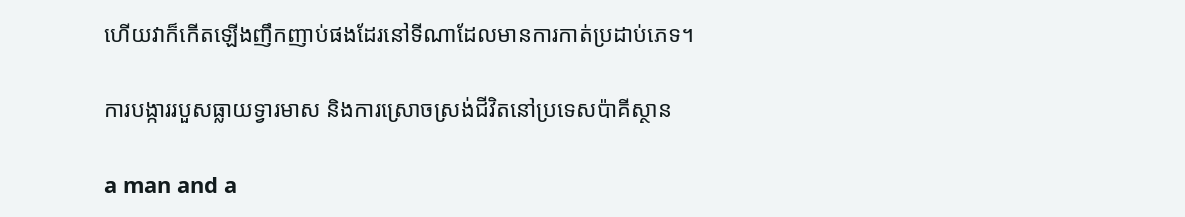ហើយវាក៏កើតឡើងញឹកញាប់ផងដែរនៅទីណាដែលមានការកាត់ប្រដាប់ភេទ។

ការបង្ការរបួសធ្លាយទ្វារមាស និងការស្រោចស្រង់ជីវិតនៅប្រទេសប៉ាគីស្ថាន

a man and a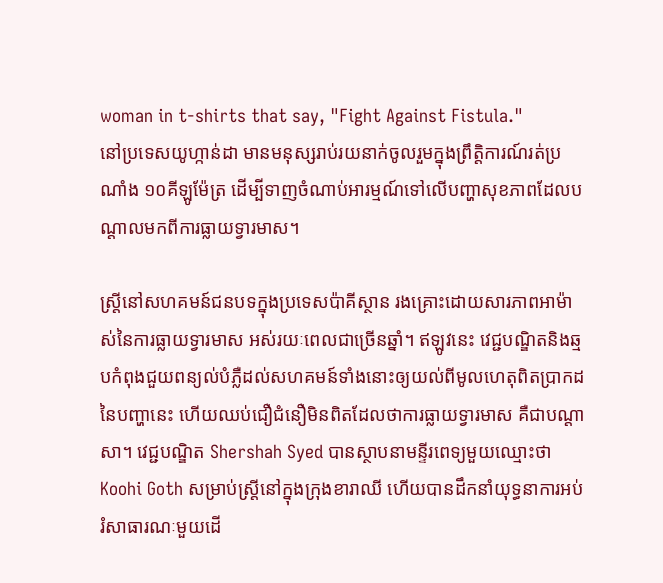woman in t-shirts that say, "Fight Against Fistula."
នៅប្រទេសយូហ្កាន់ដា មានមនុស្សរាប់រយនាក់ចូលរួមក្នុងព្រឹត្តិការណ៍រត់ប្រណាំង ១០គីឡូម៉ែត្រ ដើម្បីទាញចំណាប់អារម្មណ៍ទៅលើបញ្ហាសុខភាពដែលបណ្តាលមកពីការធ្លាយទ្វារមាស។

ស្ត្រីនៅសហគមន៍ជនបទក្នុងប្រទេសប៉ាគីស្ថាន រងគ្រោះដោយសារភាពអាម៉ាស់នៃការធ្លាយទ្វារមាស អស់រយៈពេលជាច្រើនឆ្នាំ។ ឥឡូវនេះ វេជ្ជបណ្ឌិតនិងឆ្មបកំពុងជួយពន្យល់បំភ្លឺដល់សហគមន៍ទាំងនោះឲ្យយល់ពីមូលហេតុពិតប្រាកដនៃបញ្ហានេះ ហើយឈប់ជឿជំនឿមិនពិតដែលថាការធ្លាយទ្វារមាស គឺជាបណ្តាសា។ វេជ្ជបណ្ឌិត Shershah Syed បានស្ថាបនាមន្ទីរពេទ្យមួយឈ្មោះថា Koohi Goth សម្រាប់ស្ត្រីនៅក្នុងក្រុងខារាឈី ហើយបានដឹកនាំយុទ្ធនាការអប់រំសាធារណៈមួយដើ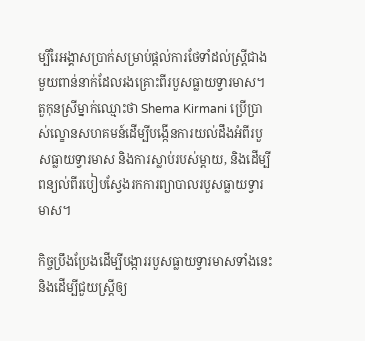ម្បីរៃអង្គាសប្រាក់សម្រាប់ផ្តល់ការថែទាំដល់ស្ត្រីជាងមួយពាន់នាក់ដែលរងគ្រោះពីរបួសធ្លាយទ្វារមាស។ តួកុនស្រីម្នាក់ឈ្មោះថា Shema Kirmani ប្រើប្រាស់ល្ខោនសហគមន៍ដើម្បីបង្កើនការយល់ដឹងអំពីរបួសធ្លាយទ្វារមាស និងការស្លាប់របស់ម្តាយ, និងដើម្បីពន្យល់ពីរបៀបស្វែងរកការព្យាបាលរបួសធ្លាយទ្វារមាស។

កិច្ចប្រឹងប្រែងដើម្បីបង្ការរបួសធ្លាយទ្វារមាសទាំងនេះ និងដើម្បីជួយស្ត្រីឲ្យ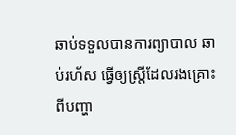ឆាប់ទទួលបានការព្យាបាល ឆាប់រហ័ស ធ្វើឲ្យស្ត្រីដែលរងគ្រោះពីបញ្ហា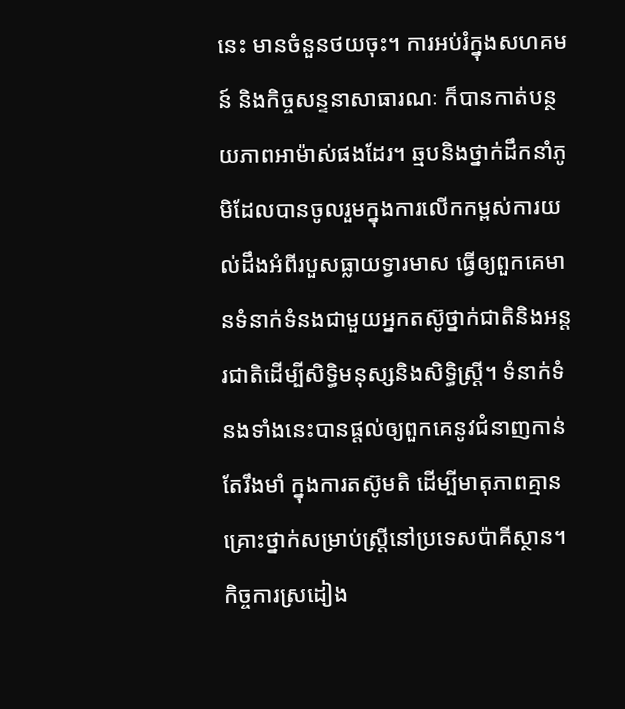នេះ មានចំនួនថយចុះ។ ការអប់រំក្នុងសហគមន៍ និងកិច្ចសន្ទនាសាធារណៈ ក៏បានកាត់បន្ថយភាពអាម៉ាស់ផងដែរ។ ឆ្មបនិងថ្នាក់ដឹកនាំភូមិដែលបានចូលរួមក្នុងការលើកកម្ពស់ការយល់ដឹងអំពីរបួសធ្លាយទ្វារមាស ធ្វើឲ្យពួកគេមានទំនាក់ទំនងជាមួយអ្នកតស៊ូថ្នាក់ជាតិនិងអន្តរជាតិដើម្បីសិទ្ធិមនុស្សនិងសិទ្ធិស្ត្រី។ ទំនាក់ទំនងទាំងនេះបានផ្តល់ឲ្យពួកគេនូវជំនាញកាន់តែរឹងមាំ ក្នុងការតស៊ូមតិ ដើម្បីមាតុភាពគ្មានគ្រោះថ្នាក់សម្រាប់ស្ត្រីនៅប្រទេសប៉ាគីស្ថាន។ កិច្ចការស្រដៀង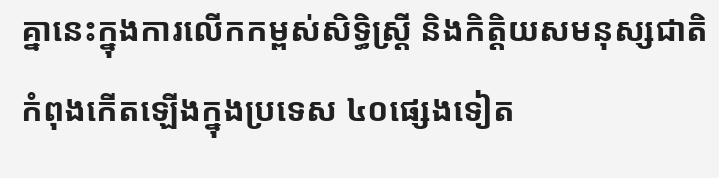គ្នានេះក្នុងការលើកកម្ពស់សិទ្ធិស្ត្រី និងកិត្តិយសមនុស្សជាតិ កំពុងកើតឡើងក្នុងប្រទេស ៤០ផ្សេងទៀត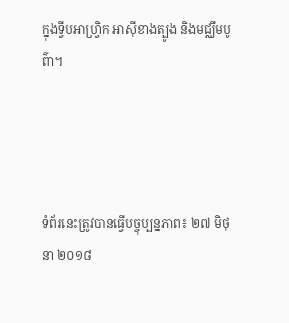ក្នុងទ្វីបអាហ្វ្រិក អាស៊ីខាងត្បូង និងមជ្ឈឹមបូព៌ា។




ទំព័រនេះត្រូវបានធ្វើបច្ចុប្បន្នភាព៖ ២៧ មិថុនា ២០១៨